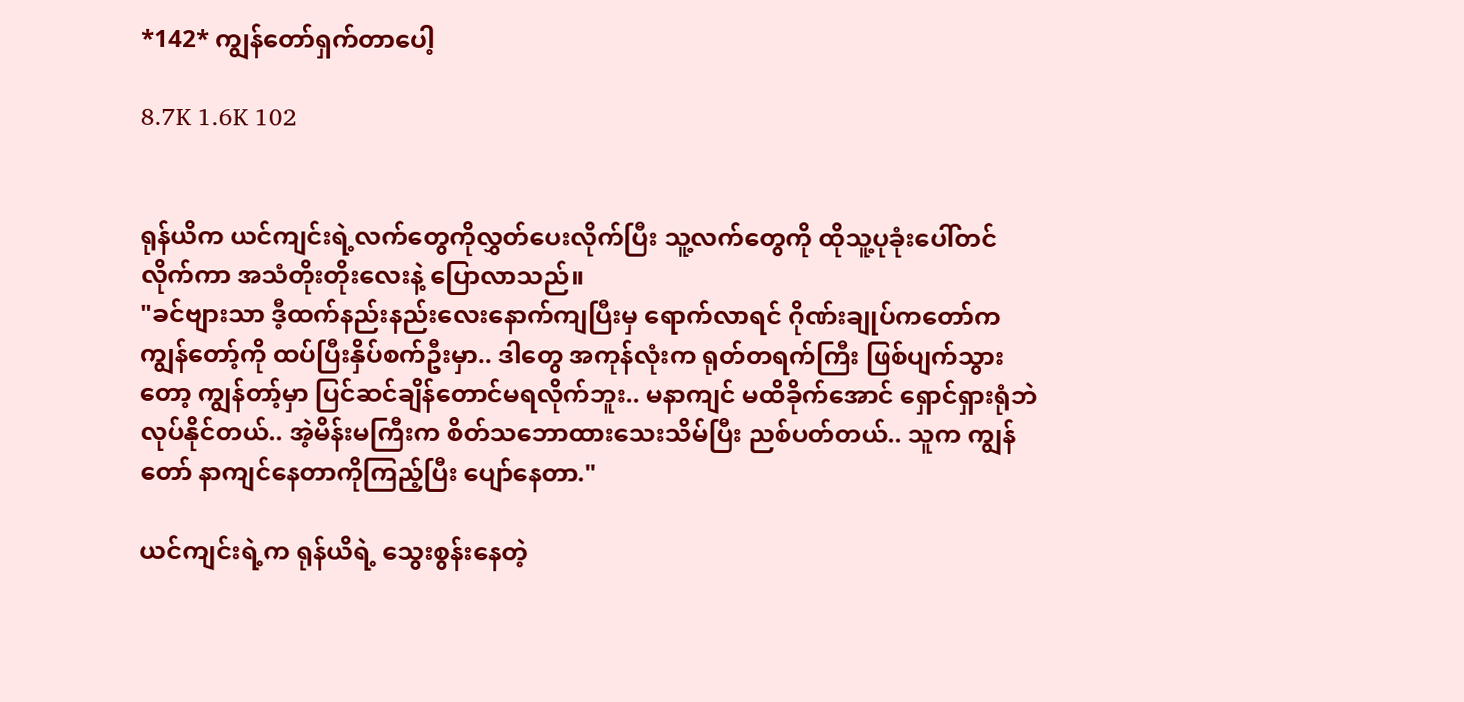*142* ကျွန်တော်ရှက်တာပေါ့

8.7K 1.6K 102


ရုန်ယိက ယင်ကျင်းရဲ့လက်တွေကိုလွှတ်ပေးလိုက်ပြီး သူ့လက်တွေကို ထိုသူ့ပုခုံးပေါ်တင်လိုက်ကာ အသံတိုးတိုးလေးနဲ့ ပြောလာသည်။
"ခင်ဗျားသာ ဒီ့ထက်နည်းနည်းလေးနောက်ကျပြီးမှ ရောက်လာရင် ဂိုဏ်းချုပ်ကတော်က ကျွန်တော့်ကို ထပ်ပြီးနှိပ်စက်ဦးမှာ.. ဒါတွေ အကုန်လုံးက ရုတ်တရက်ကြီး ဖြစ်ပျက်သွားတော့ ကျွန်တာ့်မှာ ပြင်ဆင်ချိန်တောင်မရလိုက်ဘူး.. မနာကျင် မထိခိုက်အောင် ရှောင်ရှားရုံဘဲ လုပ်နိုင်တယ်.. အဲ့မိန်းမကြီးက စိတ်သဘောထားသေးသိမ်ပြီး ညစ်ပတ်တယ်.. သူက ကျွန်တော် နာကျင်နေတာကိုကြည့်ပြီး ပျော်နေတာ."

ယင်ကျင်းရဲ့က ရုန်ယိရဲ့ သွေးစွန်းနေတဲ့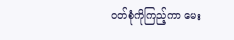ဝတ်စုံကိုကြည့်ကာ မေး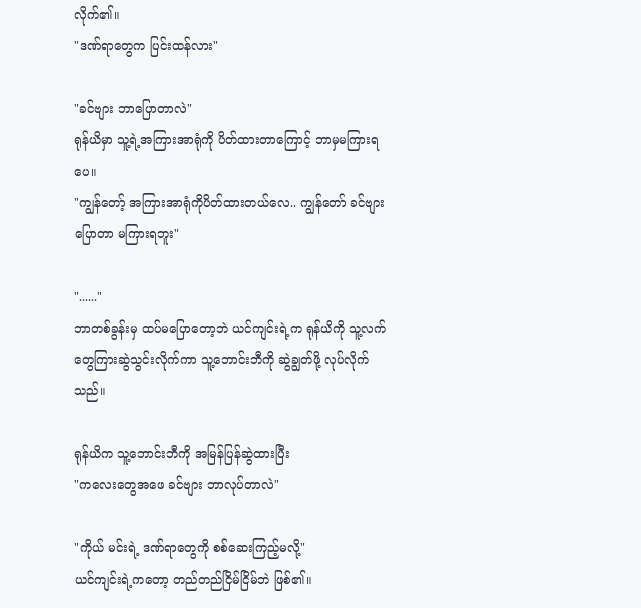လိုက်၏။
"ဒဏ်ရာတွေက ပြင်းထန်လား"

"ခင်ဗျား ဘာပြောတာလဲ"
ရုန်ယိမှာ သူ့ရဲ့အကြားအာရုံကို ပိတ်ထားတာကြောင့် ဘာမှမကြားရပေ။
"ကျွန်တော့် အကြားအာရုံကိုပိတ်ထားတယ်လေ.. ကျွန်တော် ခင်ဗျားပြောတာ မကြားရဘူး"

"......"
ဘာတစ်ခွန်းမှ ထပ်မပြောတော့ဘဲ ယင်ကျင်းရဲ့က ရုန်ယိကို သူ့လက်တွေကြားဆွဲသွင်းလိုက်ကာ သူ့ဘောင်းဘီကို ဆွဲချွတ်ဖို့ လုပ်လိုက်သည်။

ရုန်ယိက သူ့ဘောင်းဘီကို အမြန်ပြန်ဆွဲထားပြီး
"ကလေးတွေအဖေ ခင်ဗျား ဘာလုပ်တာလဲ"

"ကိုယ် မင်းရဲ့ ဒဏ်ရာတွေကို စစ်ဆေးကြည့်မလို့"
ယင်ကျင်းရဲ့ကတော့ တည်တည်ငြိမ်ငြိမ်ဘဲ ဖြစ်၏။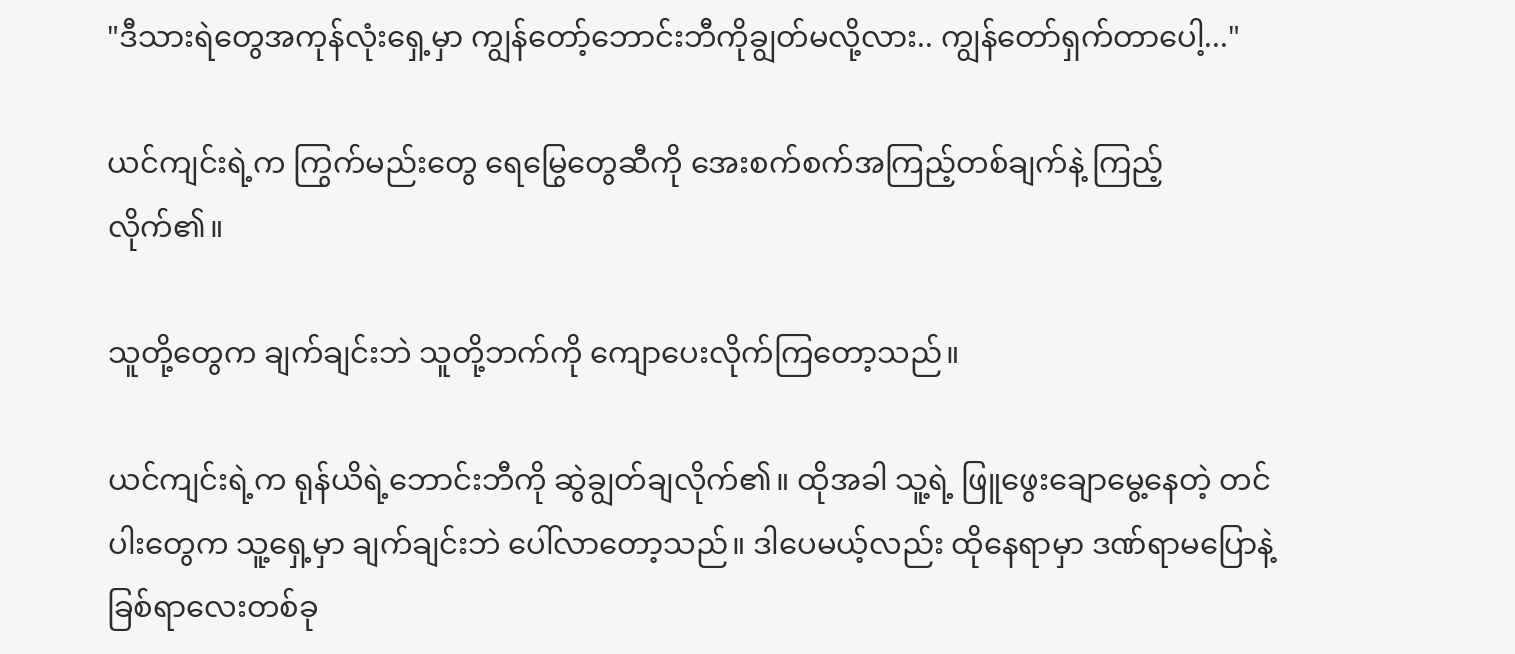"ဒီသားရဲတွေအကုန်လုံးရှေ့မှာ ကျွန်တော့်ဘောင်းဘီကိုချွတ်မလို့လား.. ကျွန်တော်ရှက်တာပေါ့..."

ယင်ကျင်းရဲ့က ကြွက်မည်းတွေ ရေမြွေတွေဆီကို အေးစက်စက်အကြည့်တစ်ချက်နဲ့ ကြည့်လိုက်၏။

သူတို့တွေက ချက်ချင်းဘဲ သူတို့ဘက်ကို ကျောပေးလိုက်ကြတော့သည်။

ယင်ကျင်းရဲ့က ရုန်ယိရဲ့ဘောင်းဘီကို ဆွဲချွတ်ချလိုက်၏။ ထိုအခါ သူ့ရဲ့ ဖြူဖွေးချောမွေ့နေတဲ့ တင်ပါးတွေက သူ့ရှေ့မှာ ချက်ချင်းဘဲ ပေါ်လာတော့သည်။ ဒါပေမယ့်လည်း ထိုနေရာမှာ ဒဏ်ရာမပြောနဲ့ ခြစ်ရာလေးတစ်ခု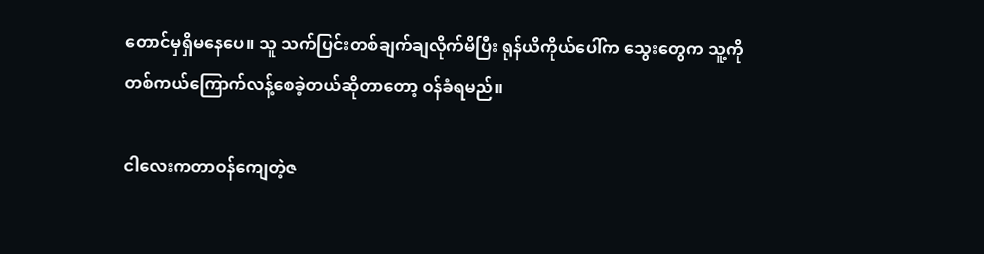တောင်မှရှိမနေပေ။ သူ သက်ပြင်းတစ်ချက်ချလိုက်မိပြီး ရုန်ယိကိုယ်ပေါ်က သွေးတွေက သူ့ကို တစ်ကယ်ကြောက်လန့်စေခဲ့တယ်ဆိုတာတော့ ဝန်ခံရမည်။

ငါလေးကတာဝန်ကျေတဲ့ဇ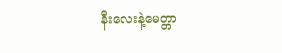နီးလေးနဲ့မေတ္တာ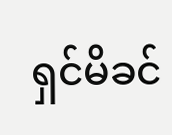ရှင်မိခင်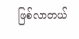ဖြစ်လာတယ်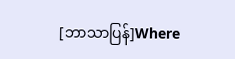[ဘာသာပြန်]Where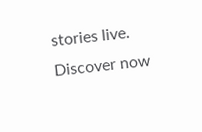stories live. Discover now